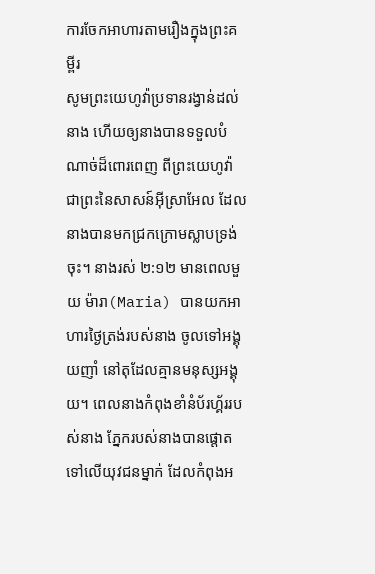ការចែកអាហារតាមរឿងក្នុងព្រះគម្ពីរ
សូមព្រះយេហូវ៉ាប្រទានរង្វាន់ដល់នាង ហើយឲ្យនាងបានទទួលបំណាច់ដ៏ពោរពេញ ពីព្រះយេហូវ៉ា ជាព្រះនៃសាសន៍អ៊ីស្រាអែល ដែលនាងបានមកជ្រកក្រោមស្លាបទ្រង់ចុះ។ នាងរស់ ២:១២ មានពេលមួយ ម៉ារា(Maria) បានយកអាហារថ្ងៃត្រង់របស់នាង ចូលទៅអង្គុយញាំ នៅតុដែលគ្មានមនុស្សអង្គុយ។ ពេលនាងកំពុងខាំនំប័រហ្គ័ររបស់នាង ភ្នែករបស់នាងបានផ្ដោតទៅលើយុវជនម្នាក់ ដែលកំពុងអ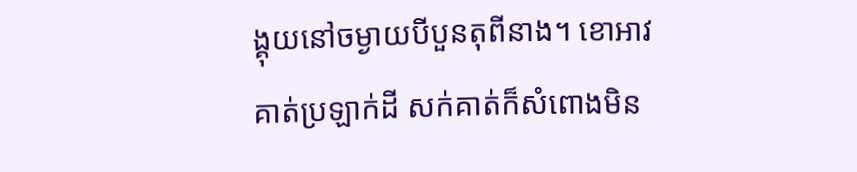ង្គុយនៅចម្ងាយបីបួនតុពីនាង។ ខោអាវគាត់ប្រឡាក់ដី សក់គាត់ក៏សំពោងមិន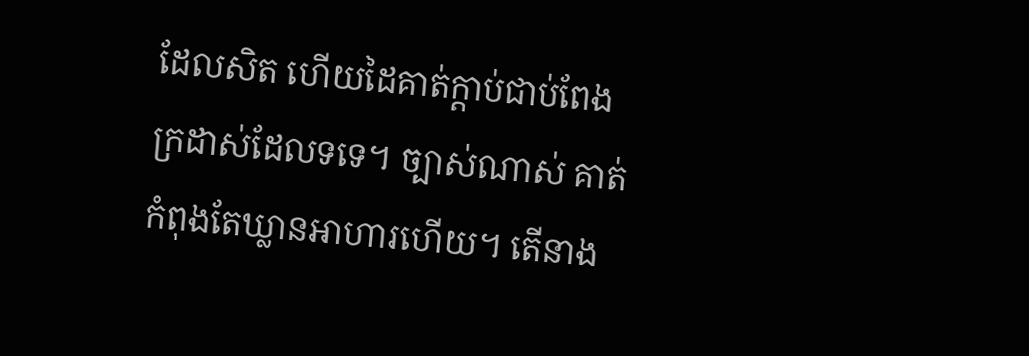ដែលសិត ហើយដៃគាត់ក្តាប់ជាប់ពែងក្រដាស់ដែលទទេ។ ច្បាស់ណាស់ គាត់កំពុងតែឃ្លានអាហារហើយ។ តើនាង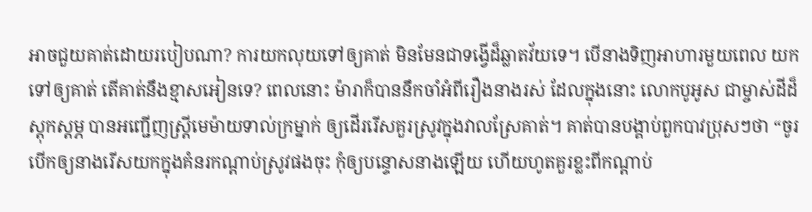អាចជួយគាត់ដោយរបៀបណា? ការយកលុយទៅឲ្យគាត់ មិនមែនជាទង្វើដ៏ឆ្លាតវ័យទេ។ បើនាងទិញអាហារមួយពេល យកទៅឲ្យគាត់ តើគាត់នឹងខ្មាសអៀនទេ? ពេលនោះ ម៉ារាក៏បាននឹកចាំអំពីរឿងនាងរស់ ដែលក្នុងនោះ លោកបូអូស ជាម្ចាស់ដីដ៏ស្តុកស្តម្ភ បានអញ្ជើញស្ត្រីមេម៉ាយទាល់ក្រម្នាក់ ឲ្យដើររើសគួរស្រូវក្នុងវាលស្រែគាត់។ គាត់បានបង្គាប់ពួកបាវប្រុសៗថា “ចូរបើកឲ្យនាងរើសយកក្នុងគំនរកណ្តាប់ស្រូវផងចុះ កុំឲ្យបន្ទោសនាងឡើយ ហើយហូតគួរខ្លះពីកណ្តាប់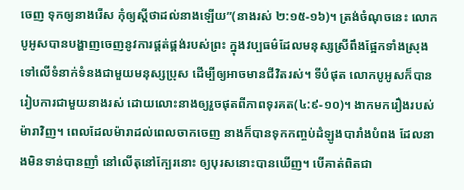ចេញ ទុកឲ្យនាងរើស កុំឲ្យស្តីថាដល់នាងឡើយ”(នាងរស់ ២:១៥-១៦)។ ត្រង់ចំណុចនេះ លោកបូអូសបានបង្ហាញចេញនូវការផ្គត់ផ្គង់របស់ព្រះ ក្នុងវប្បធម៌ដែលមនុស្សស្រីពឹងផ្អែកទាំងស្រុងទៅលើទំនាក់ទំនងជាមួយមនុស្សប្រុស ដើម្បីឲ្យអាចមានជីវិតរស់។ ទីបំផុត លោកបូអូសក៏បានរៀបការជាមួយនាងរស់ ដោយលោះនាងឲ្យរួចផុតពីភាពទុរគត(៤:៩-១០)។ ងាកមករឿងរបស់ម៉ារាវិញ។ ពេលដែលម៉ារាដល់ពេលចាកចេញ នាងក៏បានទុកកញ្ចប់ដំឡូងបារាំងបំពង ដែលនាងមិនទាន់បានញាំ នៅលើតុនៅក្បែរនោះ ឲ្យបុរសនោះបានឃើញ។ បើគាត់ពិតជា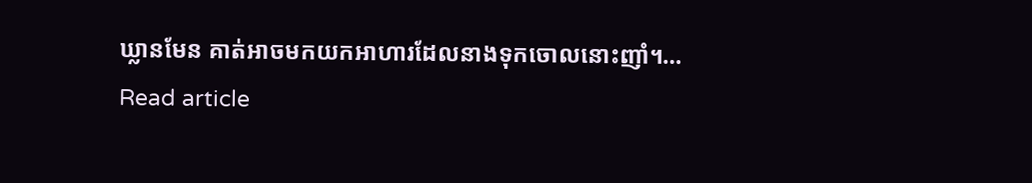ឃ្លានមែន គាត់អាចមកយកអាហារដែលនាងទុកចោលនោះញាំ។…
Read article